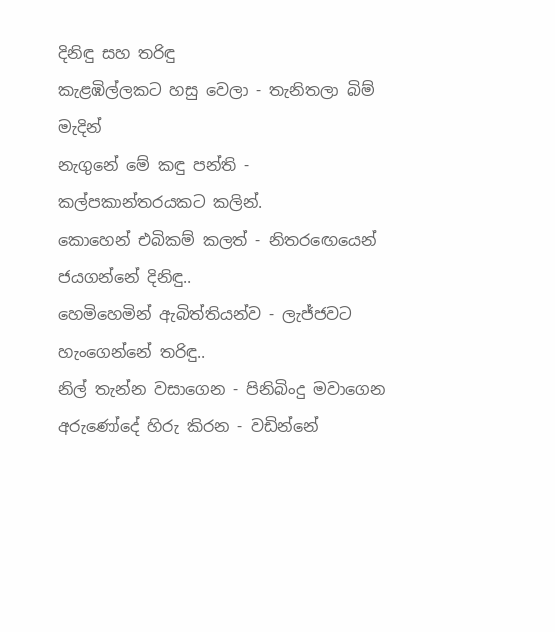දිනිඳු සහ තරිඳු
කැළඹිල්ලකට හසු වෙලා - තැනිතලා බිම් මැදින්
නැගුනේ මේ කඳු පන්ති - කල්පකාන්තරයකට කලින්.
කොහෙන් එබිකම් කලත් - නිතරඟෙයෙන් ජයගන්නේ දිනිඳු..
හෙමිහෙමින් ඇබිත්තියන්ව - ලැජ්ජවට හැංගෙන්නේ තරිඳු..
නිල් තැන්න වසාගෙන - පිනිබිංදු මවාගෙන
අරුණෝදේ හිරු කිරන - වඩින්නේ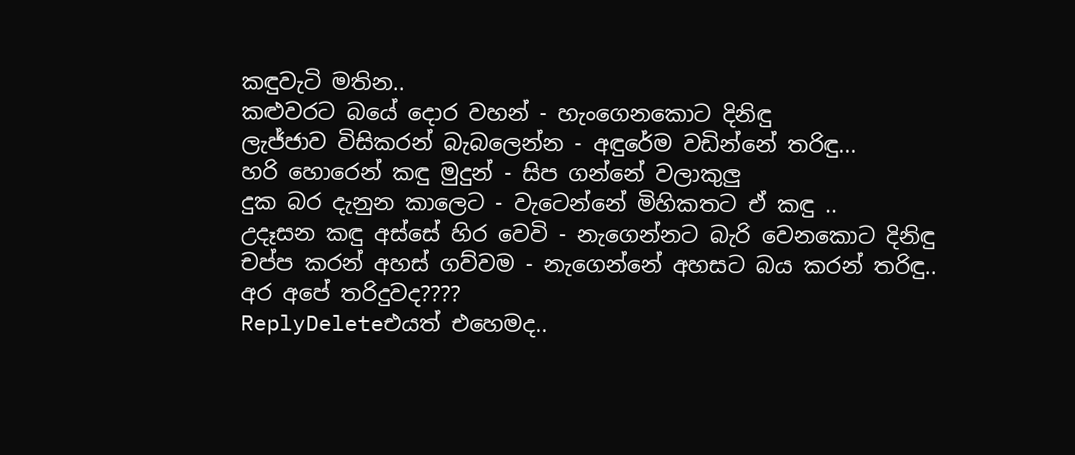කඳුවැටි මතින..
කළුවරට බයේ දොර වහන් - හැංගෙනකොට දිනිඳු
ලැජ්ජාව විසිකරන් බැබලෙන්න - අඳුරේම වඩින්නේ තරිඳු...
හරි හොරෙන් කඳු මුදුන් - සිප ගන්නේ වලාකුලු
දුක බර දැනුන කාලෙට - වැටෙන්නේ මිහිකතට ඒ කඳු ..
උදෑසන කඳු අස්සේ හිර වෙවි - නැගෙන්නට බැරි වෙනකොට දිනිඳු
චප්ප කරන් අහස් ගව්වම - නැගෙන්නේ අහසට බය කරන් තරිඳු..
අර අපේ තරිදුවද????
ReplyDeleteඑයත් එහෙමද..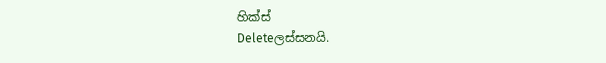හික්ස්
Deleteලස්සනයි.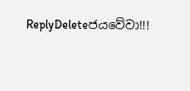ReplyDeleteජයවේවා!!!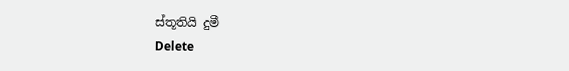ස්තූතියි දුමී
Delete